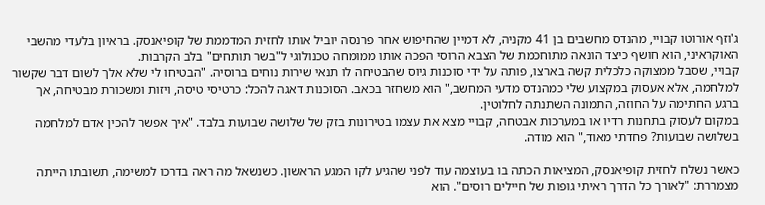ג'וזף אורוטו קבויי, מהנדס מחשבים בן 41 מקניה, לא דמיין שהחיפוש אחר פרנסה יוביל אותו לחזית המדממת של קופיאנסק. בראיון בלעדי מהשבי האוקראיני, הוא חושף כיצד הונאה מתוחכמת של הצבא הרוסי הפכה אותו ממומחה טכנולוגי ל"בשר תותחים" בלב הקרבות.
קבויי, שסבל ממצוקה כלכלית קשה בארצו, פותה על ידי סוכנות גיוס שהבטיחה לו תנאי שירות נוחים ברוסיה. "הבטיחו לי שלא אלך לשום דבר שקשור למלחמה, אלא אעסוק במקצוע שלי כמהנדס מדעי המחשב," הוא משחזר בכאב. הסוכנות דאגה להכל: כרטיסי טיסה, ויזות ומשכורת מבטיחה, אך ברגע החתימה על החוזה, התמונה השתנתה לחלוטין.
במקום לעסוק בתחנות רדיו או במערכות אבטחה, קבויי מצא את עצמו בטירונות בזק של שלושה שבועות בלבד. "איך אפשר להכין אדם למלחמה בשלושה שבועות? פחדתי מאוד," הוא מודה.

כאשר נשלח לחזית קופיאנסק, המציאות הכתה בו בעוצמה עוד לפני שהגיע לקו המגע הראשון. כשנשאל מה ראה בדרכו למשימה, תשובתו הייתה מצמררת: "לאורך כל הדרך ראיתי גופות של חיילים רוסים". הוא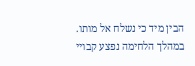הבין מיד כי נשלח אל מותו.
במהלך הלחימה נפצע קבויי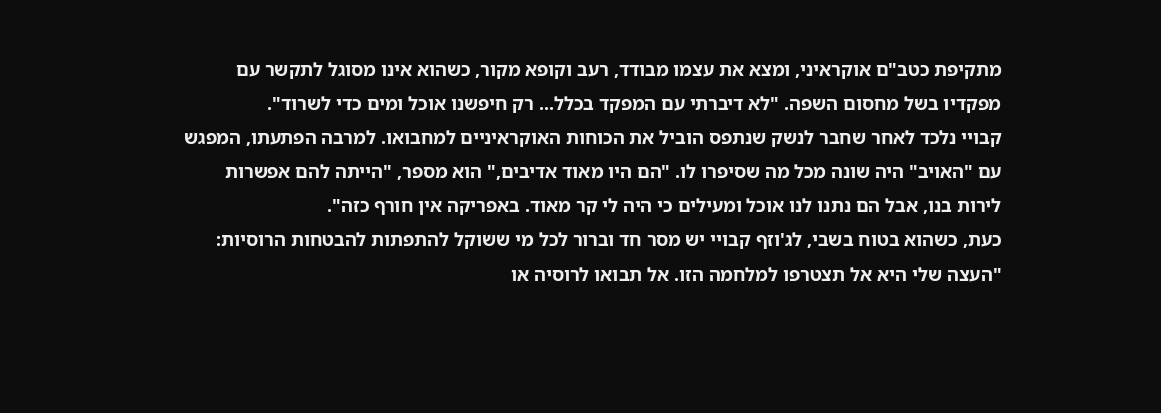מתקיפת כטב"ם אוקראיני, ומצא את עצמו מבודד, רעב וקופא מקור, כשהוא אינו מסוגל לתקשר עם מפקדיו בשל מחסום השפה. "לא דיברתי עם המפקד בכלל... רק חיפשנו אוכל ומים כדי לשרוד".
קבויי נלכד לאחר שחבר לנשק שנתפס הוביל את הכוחות האוקראיניים למחבואו. למרבה הפתעתו, המפגש עם "האויב" היה שונה מכל מה שסיפרו לו. "הם היו מאוד אדיבים," הוא מספר, "הייתה להם אפשרות לירות בנו, אבל הם נתנו לנו אוכל ומעילים כי היה לי קר מאוד. באפריקה אין חורף כזה".
כעת, כשהוא בטוח בשבי, לג'וזף קבויי יש מסר חד וברור לכל מי ששוקל להתפתות להבטחות הרוסיות: "העצה שלי היא אל תצטרפו למלחמה הזו. אל תבואו לרוסיה או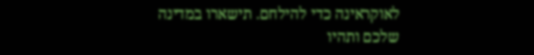לאוקראינה כדי להילחם. תישארו במדינה שלכם ותהיו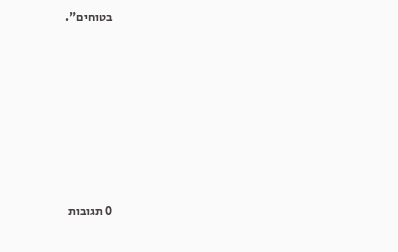בטוחים".








0 תגובות